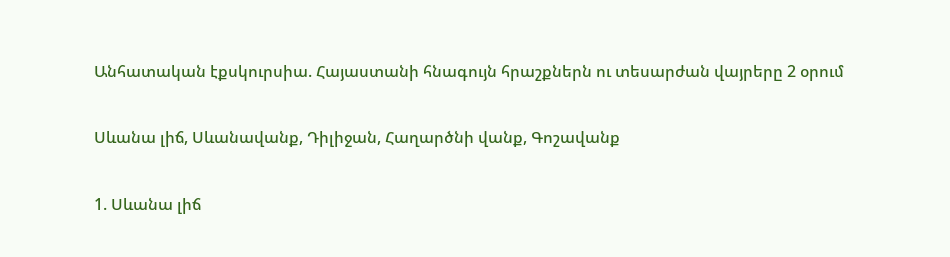Անհատական էքսկուրսիա. Հայաստանի հնագույն հրաշքներն ու տեսարժան վայրերը 2 օրում

Սևանա լիճ, Սևանավանք, Դիլիջան, Հաղարծնի վանք, Գոշավանք

1. Սևանա լիճ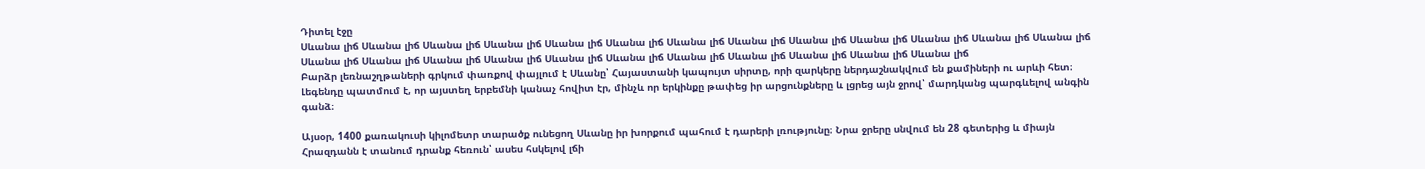Դիտել էջը
Սևանա լիճ Սևանա լիճ Սևանա լիճ Սևանա լիճ Սևանա լիճ Սևանա լիճ Սևանա լիճ Սևանա լիճ Սևանա լիճ Սևանա լիճ Սևանա լիճ Սևանա լիճ Սևանա լիճ Սևանա լիճ Սևանա լիճ Սևանա լիճ Սևանա լիճ Սևանա լիճ Սևանա լիճ Սևանա լիճ Սևանա լիճ Սևանա լիճ Սևանա լիճ Սևանա լիճ
Բարձր լեռնաշղթաների գրկում փառքով փայլում է Սևանը՝ Հայաստանի կապույտ սիրտը, որի զարկերը ներդաշնակվում են քամիների ու արևի հետ։ Լեգենդը պատմում է, որ այստեղ երբեմնի կանաչ հովիտ էր, մինչև որ երկինքը թափեց իր արցունքները և լցրեց այն ջրով՝ մարդկանց պարգևելով անգին գանձ։

Այսօր, 1400 քառակուսի կիլոմետր տարածք ունեցող Սևանը իր խորքում պահում է դարերի լռությունը։ Նրա ջրերը սնվում են 28 գետերից և միայն Հրազդանն է տանում դրանք հեռուն՝ ասես հսկելով լճի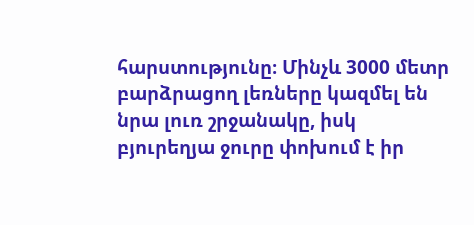հարստությունը։ Մինչև 3000 մետր բարձրացող լեռները կազմել են նրա լուռ շրջանակը, իսկ բյուրեղյա ջուրը փոխում է իր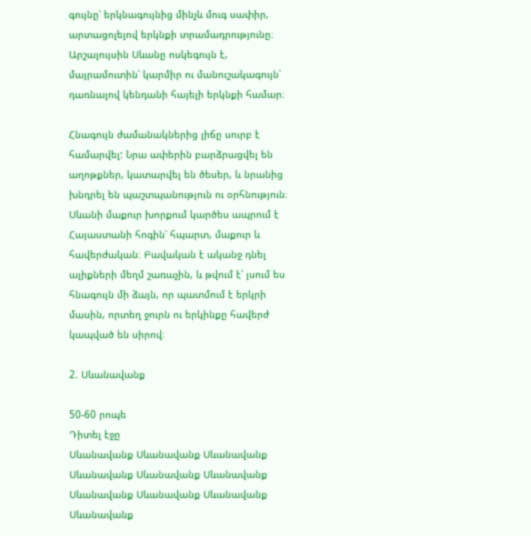գույնը՝ երկնագույնից մինչև մուգ սափիր, արտացոլելով երկնքի տրամադրությունը։ Արշալույսին Սևանը ոսկեգույն է, մայրամուտին՝ կարմիր ու մանուշակագույն՝ դառնալով կենդանի հայելի երկնքի համար։

Հնագույն ժամանակներից լիճը սուրբ է համարվել: Նրա ափերին բարձրացվել են աղոթքներ, կատարվել են ծեսեր, և նրանից խնդրել են պաշտպանություն ու օրհնություն։ Սևանի մաքուր խորքում կարծես ապրում է Հայաստանի հոգին՝ հպարտ, մաքուր և հավերժական։ Բավական է ականջ դնել ալիքների մեղմ շառաչին, և թվում է՝ լսում ես հնագույն մի ձայն, որ պատմում է երկրի մասին, որտեղ ջուրն ու երկինքը հավերժ կապված են սիրով։

2. Սևանավանք

50-60 րոպե
Դիտել էջը
Սևանավանք Սևանավանք Սևանավանք Սևանավանք Սևանավանք Սևանավանք Սևանավանք Սևանավանք Սևանավանք Սևանավանք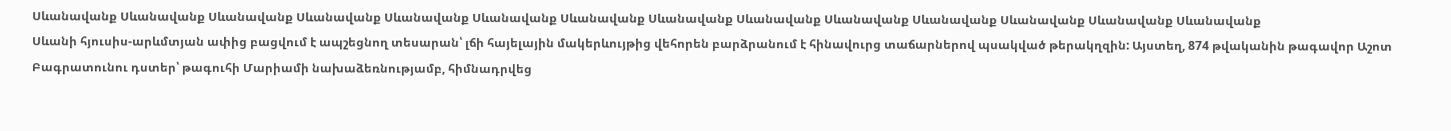Սևանավանք Սևանավանք Սևանավանք Սևանավանք Սևանավանք Սևանավանք Սևանավանք Սևանավանք Սևանավանք Սևանավանք Սևանավանք Սևանավանք Սևանավանք Սևանավանք
Սևանի հյուսիս-արևմտյան ափից բացվում է ապշեցնող տեսարան՝ լճի հայելային մակերևույթից վեհորեն բարձրանում է հինավուրց տաճարներով պսակված թերակղզին: Այստեղ, 874 թվականին թագավոր Աշոտ Բագրատունու դստեր՝ թագուհի Մարիամի նախաձեռնությամբ, հիմնադրվեց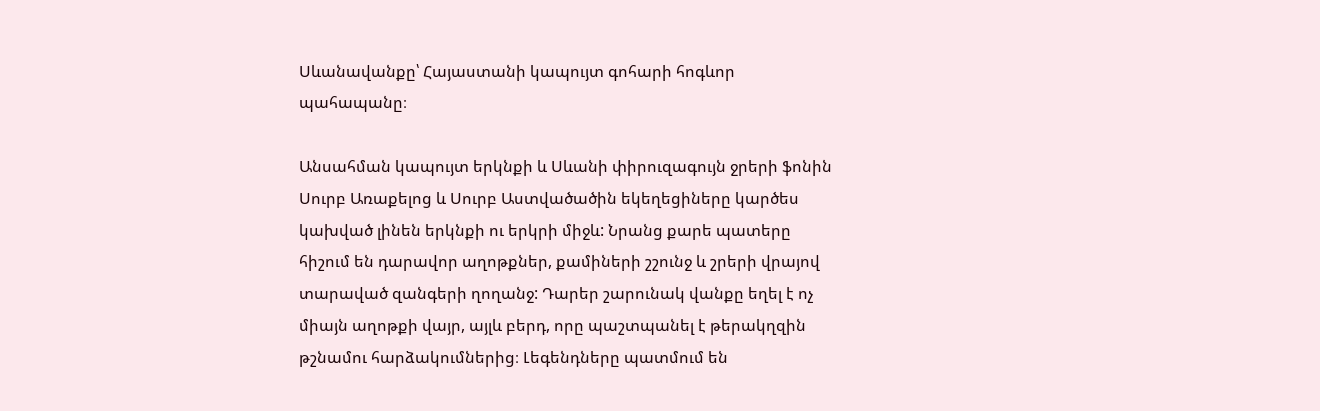Սևանավանքը՝ Հայաստանի կապույտ գոհարի հոգևոր պահապանը։

Անսահման կապույտ երկնքի և Սևանի փիրուզագույն ջրերի ֆոնին Սուրբ Առաքելոց և Սուրբ Աստվածածին եկեղեցիները կարծես կախված լինեն երկնքի ու երկրի միջև: Նրանց քարե պատերը հիշում են դարավոր աղոթքներ, քամիների շշունջ և շրերի վրայով տարաված զանգերի ղողանջ: Դարեր շարունակ վանքը եղել է ոչ միայն աղոթքի վայր, այլև բերդ, որը պաշտպանել է թերակղզին թշնամու հարձակումներից։ Լեգենդները պատմում են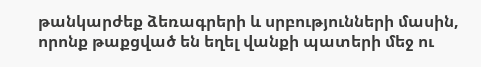թանկարժեք ձեռագրերի և սրբությունների մասին, որոնք թաքցված են եղել վանքի պատերի մեջ ու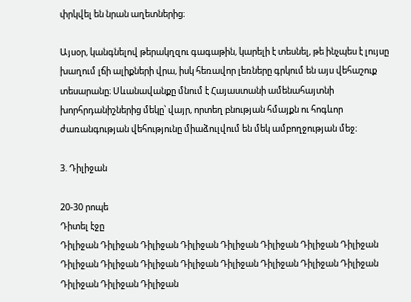փրկվել են նրան աղետներից։

Այսօր, կանգնելով թերակղզու գագաթին, կարելի է տեսնել, թե ինչպես է լույսը խաղում լճի ալիքների վրա, իսկ հեռավոր լեռները գրկում են այս վեհաշուք տեսարանը։ Սևանավանքը մնում է Հայաստանի ամենահայտնի խորհրդանիշներից մեկը՝ վայր, որտեղ բնության հմայքն ու հոգևոր ժառանգության վեհությունը միաձուլվում են մեկ ամբողջության մեջ։

3. Դիլիջան

20-30 րոպե
Դիտել էջը
Դիլիջան Դիլիջան Դիլիջան Դիլիջան Դիլիջան Դիլիջան Դիլիջան Դիլիջան Դիլիջան Դիլիջան Դիլիջան Դիլիջան Դիլիջան Դիլիջան Դիլիջան Դիլիջան Դիլիջան Դիլիջան Դիլիջան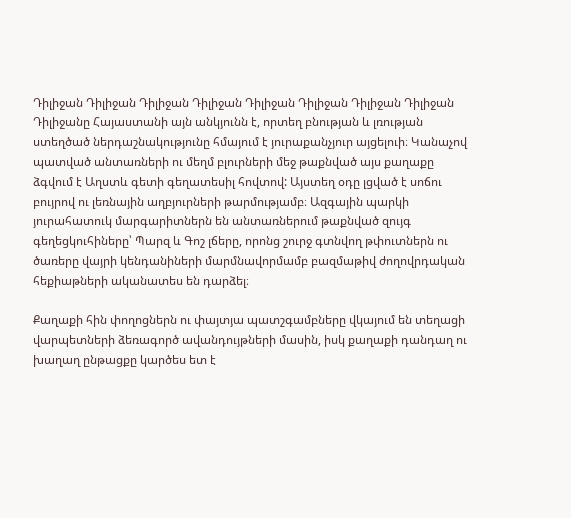Դիլիջան Դիլիջան Դիլիջան Դիլիջան Դիլիջան Դիլիջան Դիլիջան Դիլիջան
Դիլիջանը Հայաստանի այն անկյունն է, որտեղ բնության և լռության ստեղծած ներդաշնակությունը հմայում է յուրաքանչյուր այցելուի։ Կանաչով պատված անտառների ու մեղմ բլուրների մեջ թաքնված այս քաղաքը ձգվում է Աղստև գետի գեղատեսիլ հովտով: Այստեղ օդը լցված է սոճու բույրով ու լեռնային աղբյուրների թարմությամբ։ Ազգային պարկի յուրահատուկ մարգարիտներն են անտառներում թաքնված զույգ գեղեցկուհիները՝ Պարզ և Գոշ լճերը, որոնց շուրջ գտնվող թփուտներն ու ծառերը վայրի կենդանիների մարմնավորմամբ բազմաթիվ ժողովրդական հեքիաթների ականատես են դարձել։

Քաղաքի հին փողոցներն ու փայտյա պատշգամբները վկայում են տեղացի վարպետների ձեռագործ ավանդույթների մասին, իսկ քաղաքի դանդաղ ու խաղաղ ընթացքը կարծես ետ է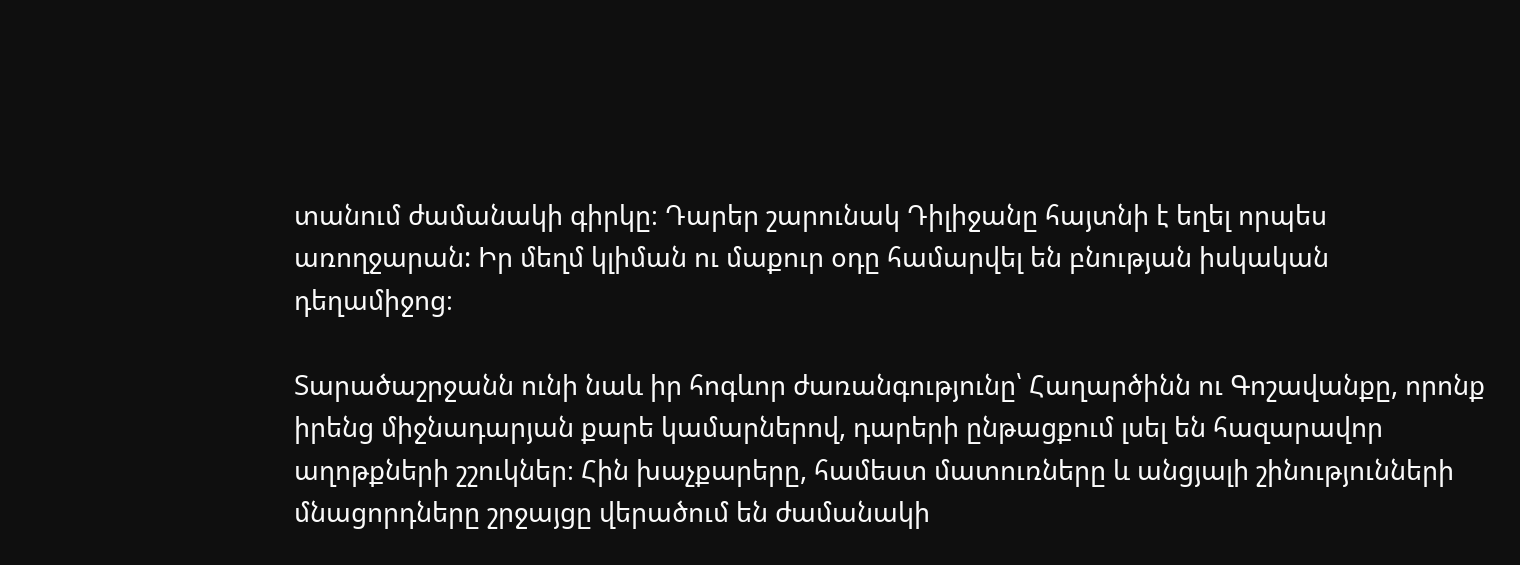տանում ժամանակի գիրկը։ Դարեր շարունակ Դիլիջանը հայտնի է եղել որպես առողջարան: Իր մեղմ կլիման ու մաքուր օդը համարվել են բնության իսկական դեղամիջոց։

Տարածաշրջանն ունի նաև իր հոգևոր ժառանգությունը՝ Հաղարծինն ու Գոշավանքը, որոնք իրենց միջնադարյան քարե կամարներով, դարերի ընթացքում լսել են հազարավոր աղոթքների շշուկներ։ Հին խաչքարերը, համեստ մատուռները և անցյալի շինությունների մնացորդները շրջայցը վերածում են ժամանակի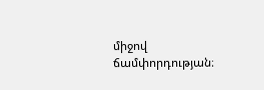միջով ճամփորդության։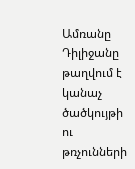Ամռանը Դիլիջանը թաղվում է կանաչ ծածկույթի ու թռչունների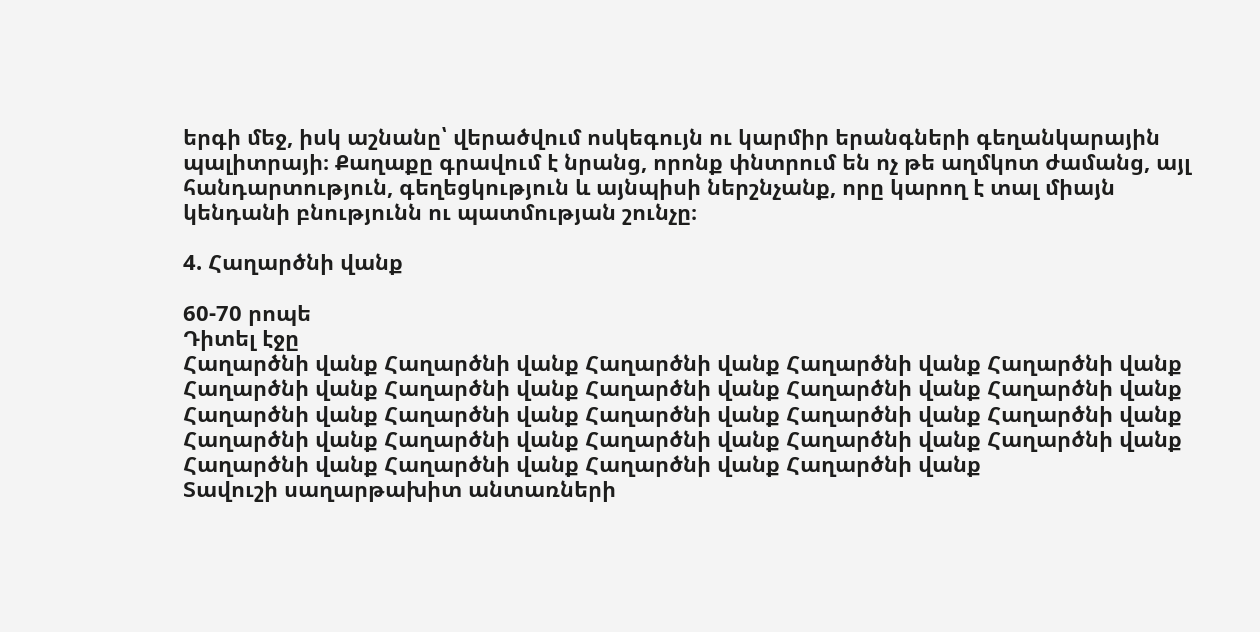երգի մեջ, իսկ աշնանը՝ վերածվում ոսկեգույն ու կարմիր երանգների գեղանկարային պալիտրայի։ Քաղաքը գրավում է նրանց, որոնք փնտրում են ոչ թե աղմկոտ ժամանց, այլ հանդարտություն, գեղեցկություն և այնպիսի ներշնչանք, որը կարող է տալ միայն կենդանի բնությունն ու պատմության շունչը։

4. Հաղարծնի վանք

60-70 րոպե
Դիտել էջը
Հաղարծնի վանք Հաղարծնի վանք Հաղարծնի վանք Հաղարծնի վանք Հաղարծնի վանք Հաղարծնի վանք Հաղարծնի վանք Հաղարծնի վանք Հաղարծնի վանք Հաղարծնի վանք Հաղարծնի վանք Հաղարծնի վանք Հաղարծնի վանք Հաղարծնի վանք Հաղարծնի վանք Հաղարծնի վանք Հաղարծնի վանք Հաղարծնի վանք Հաղարծնի վանք Հաղարծնի վանք Հաղարծնի վանք Հաղարծնի վանք Հաղարծնի վանք Հաղարծնի վանք
Տավուշի սաղարթախիտ անտառների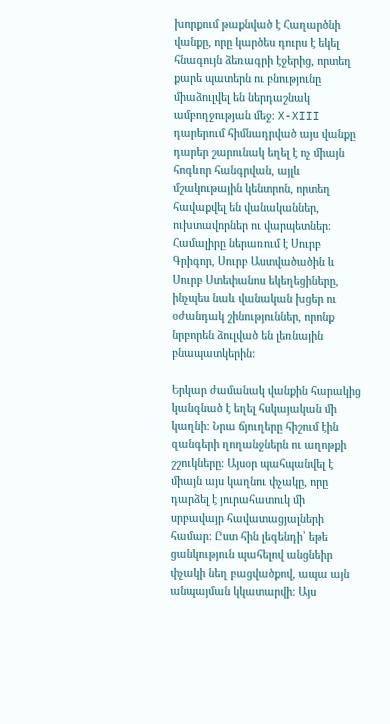խորքում թաքնված է Հաղարծնի վանքը, որը կարծես դուրս է եկել հնագույն ձեռագրի էջերից, որտեղ քարե պատերն ու բնությունը միաձուլվել են ներդաշնակ ամբողջության մեջ։ X-XIII դարերում հիմնադրված այս վանքը դարեր շարունակ եղել է ոչ միայն հոգևոր հանգրվան, այլև մշակութային կենտրոն, որտեղ հավաքվել են վանականներ, ուխտավորներ ու վարպետներ։ Համալիրը ներառում է Սուրբ Գրիգոր, Սուրբ Աստվածածին և Սուրբ Ստեփանոս եկեղեցիները, ինչպես նաև վանական խցեր ու օժանդակ շինություններ, որոնք նրբորեն ձուլված են լեռնային բնապատկերին:

Երկար ժամանակ վանքին հարակից կանգնած է եղել հսկայական մի կաղնի։ Նրա ճյուղերը հիշում էին զանգերի ղողանջներն ու աղոթքի շշուկները։ Այսօր պահպանվել է միայն այս կաղնու փչակը, որը դարձել է յուրահատուկ մի սրբավայր հավատացյալների համար։ Ըստ հին լեգենդի՝ եթե ցանկություն պահելով անցնեիր փչակի նեղ բացվածքով, ապա այն անպայման կկատարվի։ Այս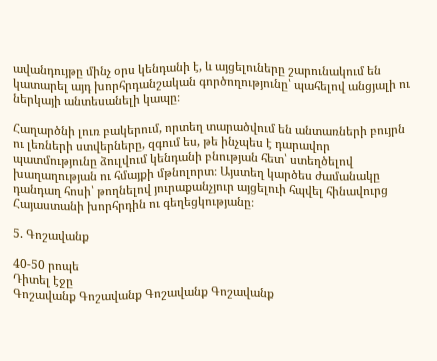ավանդույթը մինչ օրս կենդանի է, և այցելուները շարունակում են կատարել այդ խորհրդանշական գործողությունը՝ պահելով անցյալի ու ներկայի անտեսանելի կապը։

Հաղարծնի լուռ բակերում, որտեղ տարածվում են անտառների բույրն ու լեռների ստվերները, զգում ես, թե ինչպես է դարավոր պատմությունը ձուլվում կենդանի բնության հետ՝ ստեղծելով խաղաղության ու հմայքի մթնոլորտ։ Այստեղ կարծես ժամանակը դանդաղ հոսի՝ թողնելով յուրաքանչյուր այցելուի հպվել հինավուրց Հայաստանի խորհրդին ու գեղեցկությանը։

5. Գոշավանք

40-50 րոպե
Դիտել էջը
Գոշավանք Գոշավանք Գոշավանք Գոշավանք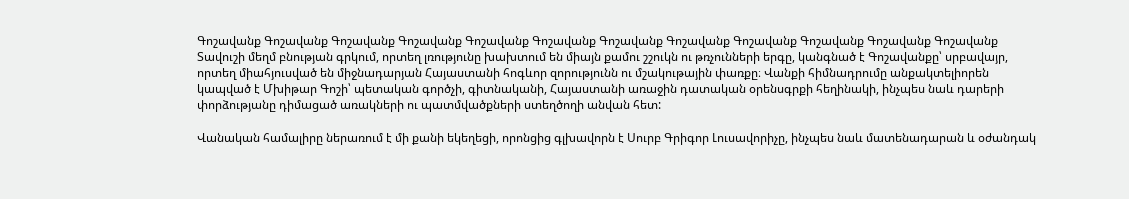Գոշավանք Գոշավանք Գոշավանք Գոշավանք Գոշավանք Գոշավանք Գոշավանք Գոշավանք Գոշավանք Գոշավանք Գոշավանք Գոշավանք
Տավուշի մեղմ բնության գրկում, որտեղ լռությունը խախտում են միայն քամու շշուկն ու թռչունների երգը, կանգնած է Գոշավանքը՝ սրբավայր, որտեղ միահյուսված են միջնադարյան Հայաստանի հոգևոր զորությունն ու մշակութային փառքը։ Վանքի հիմնադրումը անքակտելիորեն կապված է Մխիթար Գոշի՝ պետական գործչի, գիտնականի, Հայաստանի առաջին դատական օրենսգրքի հեղինակի, ինչպես նաև դարերի փորձությանը դիմացած առակների ու պատմվածքների ստեղծողի անվան հետ:

Վանական համալիրը ներառում է մի քանի եկեղեցի, որոնցից գլխավորն է Սուրբ Գրիգոր Լուսավորիչը, ինչպես նաև մատենադարան և օժանդակ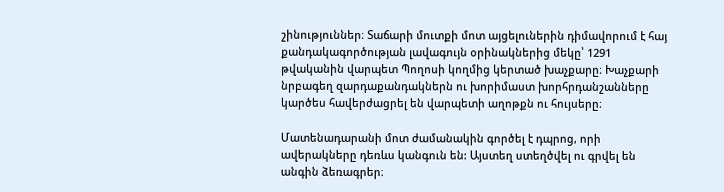շինություններ։ Տաճարի մուտքի մոտ այցելուներին դիմավորում է հայ քանդակագործության լավագույն օրինակներից մեկը՝ 1291 թվականին վարպետ Պողոսի կողմից կերտած խաչքարը։ Խաչքարի նրբագեղ զարդաքանդակներն ու խորիմաստ խորհրդանշանները կարծես հավերժացրել են վարպետի աղոթքն ու հույսերը։

Մատենադարանի մոտ ժամանակին գործել է դպրոց, որի ավերակները դեռևս կանգուն են: Այստեղ ստեղծվել ու գրվել են անգին ձեռագրեր։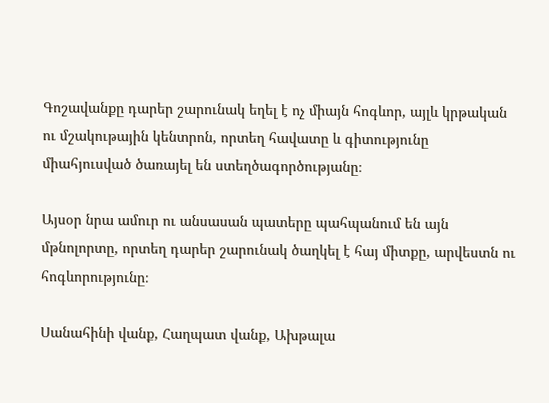Գոշավանքը դարեր շարունակ եղել է ոչ միայն հոգևոր, այլև կրթական ու մշակութային կենտրոն, որտեղ հավատը և գիտությունը միահյուսված ծառայել են ստեղծագործությանը։

Այսօր նրա ամուր ու անսասան պատերը պահպանում են այն մթնոլորտը, որտեղ դարեր շարունակ ծաղկել է հայ միտքը, արվեստն ու հոգևորությունը։

Սանահինի վանք, Հաղպատ վանք, Ախթալա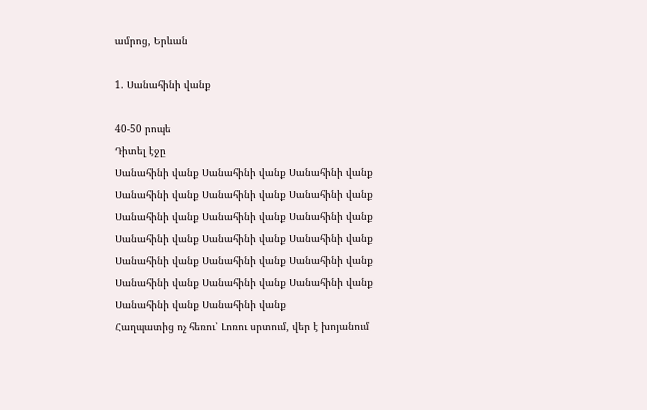ամրոց, Երևան

1. Սանահինի վանք

40-50 րոպե
Դիտել էջը
Սանահինի վանք Սանահինի վանք Սանահինի վանք Սանահինի վանք Սանահինի վանք Սանահինի վանք Սանահինի վանք Սանահինի վանք Սանահինի վանք Սանահինի վանք Սանահինի վանք Սանահինի վանք Սանահինի վանք Սանահինի վանք Սանահինի վանք Սանահինի վանք Սանահինի վանք Սանահինի վանք Սանահինի վանք Սանահինի վանք
Հաղպատից ոչ հեռու՝ Լոռու սրտում, վեր է խոյանում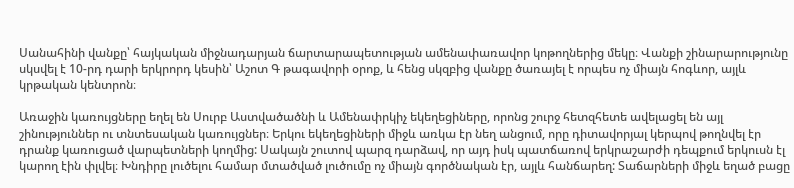Սանահինի վանքը՝ հայկական միջնադարյան ճարտարապետության ամենափառավոր կոթողներից մեկը։ Վանքի շինարարությունը սկսվել է 10-րդ դարի երկրորդ կեսին՝ Աշոտ Գ թագավորի օրոք, և հենց սկզբից վանքը ծառայել է որպես ոչ միայն հոգևոր, այլև կրթական կենտրոն։

Առաջին կառույցները եղել են Սուրբ Աստվածածնի և Ամենափրկիչ եկեղեցիները, որոնց շուրջ հետզհետե ավելացել են այլ շինություններ ու տնտեսական կառույցներ։ Երկու եկեղեցիների միջև առկա էր նեղ անցում, որը դիտավորյալ կերպով թողնվել էր դրանք կառուցած վարպետների կողմից: Սակայն շուտով պարզ դարձավ, որ այդ իսկ պատճառով երկրաշարժի դեպքում երկուսն էլ կարող էին փլվել։ Խնդիրը լուծելու համար մտածված լուծումը ոչ միայն գործնական էր, այլև հանճարեղ: Տաճարների միջև եղած բացը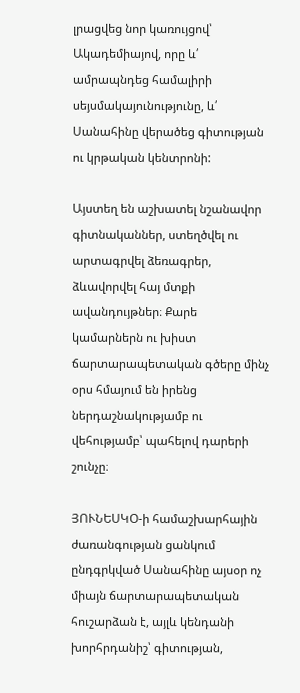լրացվեց նոր կառույցով՝ Ակադեմիայով, որը և՛ ամրապնդեց համալիրի սեյսմակայունությունը, և՛ Սանահինը վերածեց գիտության ու կրթական կենտրոնի:

Այստեղ են աշխատել նշանավոր գիտնականներ, ստեղծվել ու արտագրվել ձեռագրեր, ձևավորվել հայ մտքի ավանդույթներ։ Քարե կամարներն ու խիստ ճարտարապետական գծերը մինչ օրս հմայում են իրենց ներդաշնակությամբ ու վեհությամբ՝ պահելով դարերի շունչը։

ՅՈՒՆԵՍԿՕ-ի համաշխարհային ժառանգության ցանկում ընդգրկված Սանահինը այսօր ոչ միայն ճարտարապետական հուշարձան է, այլև կենդանի խորհրդանիշ՝ գիտության,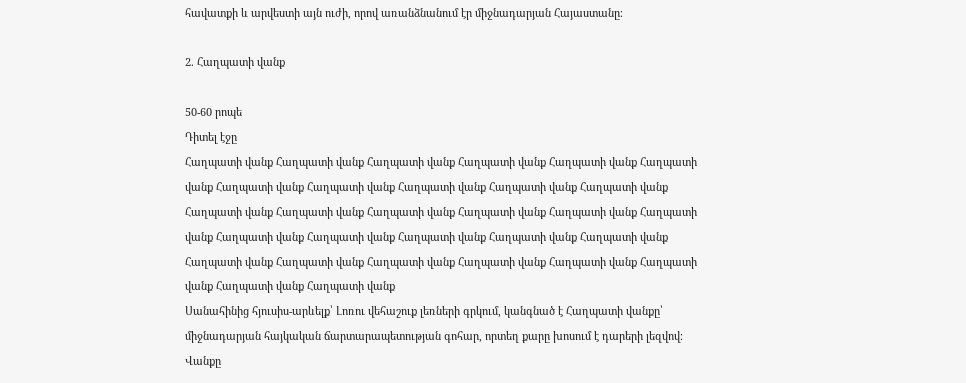հավատքի և արվեստի այն ուժի, որով առանձնանում էր միջնադարյան Հայաստանը։

2. Հաղպատի վանք

50-60 րոպե
Դիտել էջը
Հաղպատի վանք Հաղպատի վանք Հաղպատի վանք Հաղպատի վանք Հաղպատի վանք Հաղպատի վանք Հաղպատի վանք Հաղպատի վանք Հաղպատի վանք Հաղպատի վանք Հաղպատի վանք Հաղպատի վանք Հաղպատի վանք Հաղպատի վանք Հաղպատի վանք Հաղպատի վանք Հաղպատի վանք Հաղպատի վանք Հաղպատի վանք Հաղպատի վանք Հաղպատի վանք Հաղպատի վանք Հաղպատի վանք Հաղպատի վանք Հաղպատի վանք Հաղպատի վանք Հաղպատի վանք Հաղպատի վանք Հաղպատի վանք Հաղպատի վանք
Սանահինից հյուսիս-արևելք՝ Լոռու վեհաշուք լեռների գրկում, կանգնած է Հաղպատի վանքը՝ միջնադարյան հայկական ճարտարապետության գոհար, որտեղ քարը խոսում է դարերի լեզվով։ Վանքը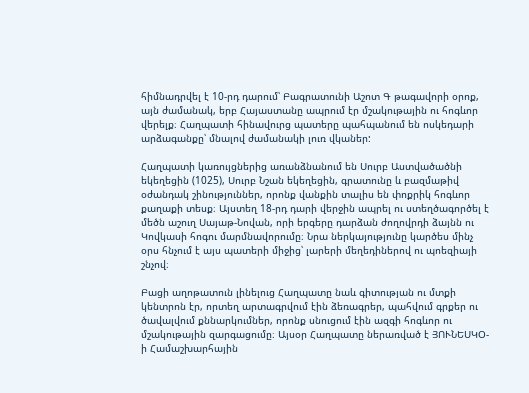հիմնադրվել է 10-րդ դարում՝ Բագրատունի Աշոտ Գ թագավորի օրոք, այն ժամանակ, երբ Հայաստանը ապրում էր մշակութային ու հոգևոր վերելք։ Հաղպատի հինավուրց պատերը պահպանում են ոսկեդարի արձագանքը՝ մնալով ժամանակի լուռ վկաներ:

Հաղպատի կառույցներից առանձնանում են Սուրբ Աստվածածնի եկեղեցին (1025), Սուրբ Նշան եկեղեցին, գրատունը և բազմաթիվ օժանդակ շինություններ, որոնք վանքին տալիս են փոքրիկ հոգևոր քաղաքի տեսք։ Այստեղ 18-րդ դարի վերջին ապրել ու ստեղծագործել է մեծն աշուղ Սայաթ-Նովան, որի երգերը դարձան ժողովրդի ձայնն ու Կովկասի հոգու մարմնավորումը։ Նրա ներկայությունը կարծես մինչ օրս հնչում է այս պատերի միջից՝ լարերի մեղեդիներով ու պոեզիայի շնչով։

Բացի աղոթատուն լինելուց Հաղպատը նաև գիտության ու մտքի կենտրոն էր, որտեղ արտագրվում էին ձեռագրեր, պահվում գրքեր ու ծավալվում քննարկումներ, որոնք սնուցում էին ազգի հոգևոր ու մշակութային զարգացումը։ Այսօր Հաղպատը ներառված է ՅՈՒՆԵՍԿՕ-ի Համաշխարհային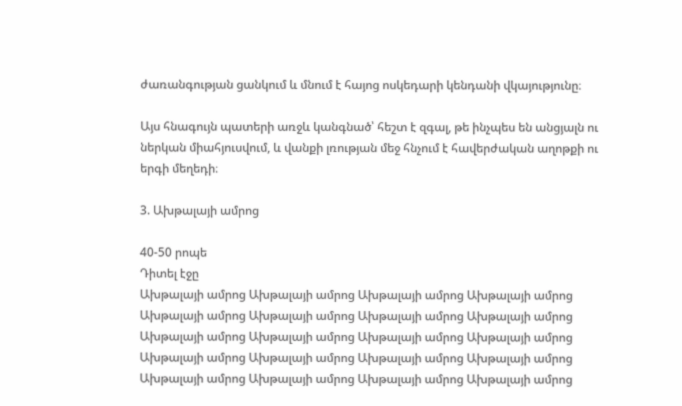ժառանգության ցանկում և մնում է հայոց ոսկեդարի կենդանի վկայությունը։

Այս հնագույն պատերի առջև կանգնած՝ հեշտ է զգալ, թե ինչպես են անցյալն ու ներկան միահյուսվում, և վանքի լռության մեջ հնչում է հավերժական աղոթքի ու երգի մեղեդի։

3. Ախթալայի ամրոց

40-50 րոպե
Դիտել էջը
Ախթալայի ամրոց Ախթալայի ամրոց Ախթալայի ամրոց Ախթալայի ամրոց Ախթալայի ամրոց Ախթալայի ամրոց Ախթալայի ամրոց Ախթալայի ամրոց Ախթալայի ամրոց Ախթալայի ամրոց Ախթալայի ամրոց Ախթալայի ամրոց Ախթալայի ամրոց Ախթալայի ամրոց Ախթալայի ամրոց Ախթալայի ամրոց Ախթալայի ամրոց Ախթալայի ամրոց Ախթալայի ամրոց Ախթալայի ամրոց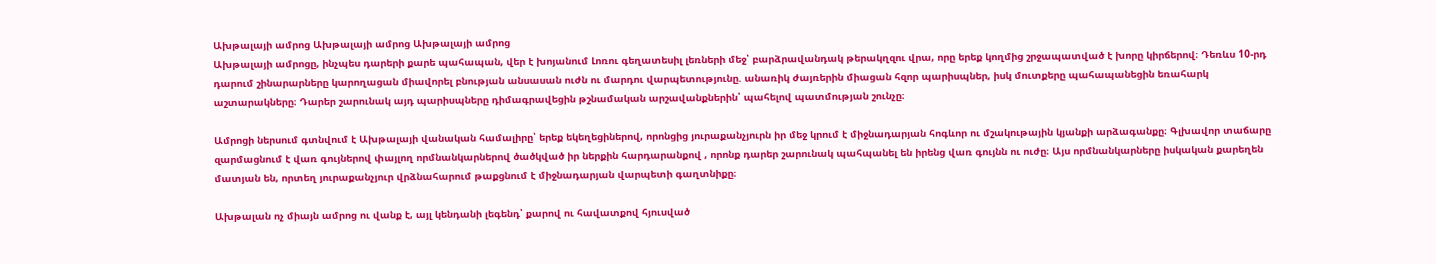Ախթալայի ամրոց Ախթալայի ամրոց Ախթալայի ամրոց
Ախթալայի ամրոցը, ինչպես դարերի քարե պահապան, վեր է խոյանում Լոռու գեղատեսիլ լեռների մեջ՝ բարձրավանդակ թերակղզու վրա, որը երեք կողմից շրջապատված է խորը կիրճերով։ Դեռևս 10-րդ դարում շինարարները կարողացան միավորել բնության անսասան ուժն ու մարդու վարպետությունը. անառիկ ժայռերին միացան հզոր պարիսպներ, իսկ մուտքերը պահապանեցին եռահարկ աշտարակները։ Դարեր շարունակ այդ պարիսպները դիմագրավեցին թշնամական արշավանքներին՝ պահելով պատմության շունչը։

Ամրոցի ներսում գտնվում է Ախթալայի վանական համալիրը՝ երեք եկեղեցիներով, որոնցից յուրաքանչյուրն իր մեջ կրում է միջնադարյան հոգևոր ու մշակութային կյանքի արձագանքը։ Գլխավոր տաճարը զարմացնում է վառ գույներով փայլող որմնանկարներով ծածկված իր ներքին հարդարանքով , որոնք դարեր շարունակ պահպանել են իրենց վառ գույնն ու ուժը։ Այս որմնանկարները իսկական քարեղեն մատյան են, որտեղ յուրաքանչյուր վրձնահարում թաքցնում է միջնադարյան վարպետի գաղտնիքը։

Ախթալան ոչ միայն ամրոց ու վանք է, այլ կենդանի լեգենդ՝ քարով ու հավատքով հյուսված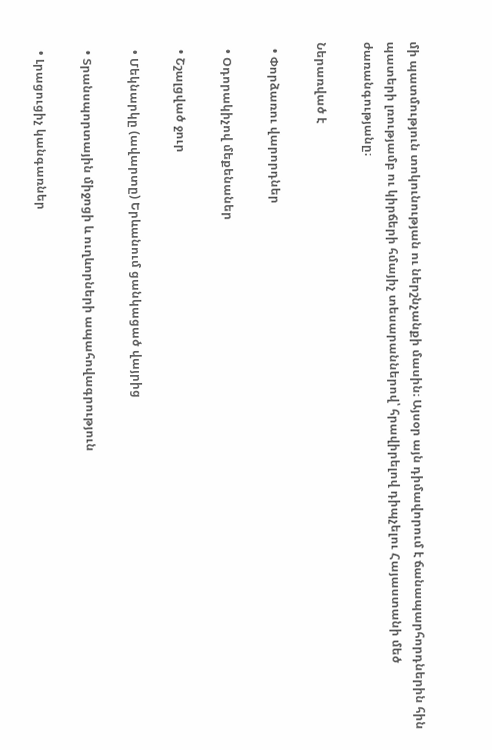մի պատմություն տոկունության ու ներշնչանքի մասին։ Այսօր այն դիմավորում է ճանապարհորդներին հին պատերի լռությամբ ու կիրճերի հմայիչ տեսարաններով՝ հրավիրելով դիպչելու Հայաստանի մեծ ժառանգությանը։

Ներառված է

  • Փորձառու վարորդներ

  • Օդորակիչով մեքենաներ

  • Շշալցված ջուր

  • Մեկնարկը (ավարտը) Երևանում ցանկացած վայրից

  • Տրանսպորտային միջոցի և ուղևորների ապահովագրություն

  • Լրացուցիչ կանգառներ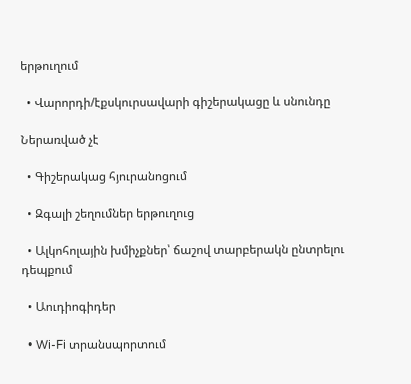երթուղում

  • Վարորդի/էքսկուրսավարի գիշերակացը և սնունդը

Ներառված չէ

  • Գիշերակաց հյուրանոցում

  • Զգալի շեղումներ երթուղուց

  • Ալկոհոլային խմիչքներ՝ ճաշով տարբերակն ընտրելու դեպքում

  • Աուդիոգիդեր

  • Wi-Fi տրանսպորտում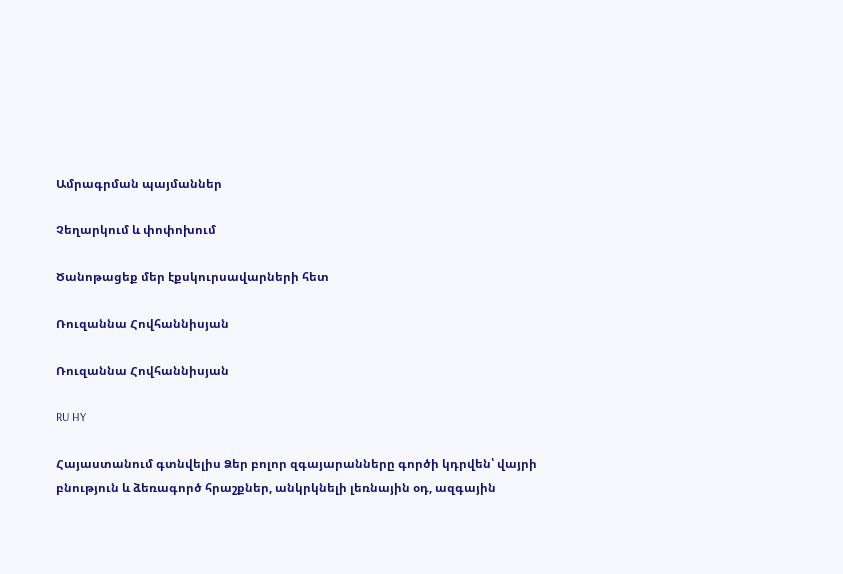Ամրագրման պայմաններ

Չեղարկում և փոփոխում

Ծանոթացեք մեր էքսկուրսավարների հետ

Ռուզաննա Հովհաննիսյան

Ռուզաննա Հովհաննիսյան

RU HY

Հայաստանում գտնվելիս Ձեր բոլոր զգայարանները գործի կդրվեն՝ վայրի բնություն և ձեռագործ հրաշքներ, անկրկնելի լեռնային օդ, ազգային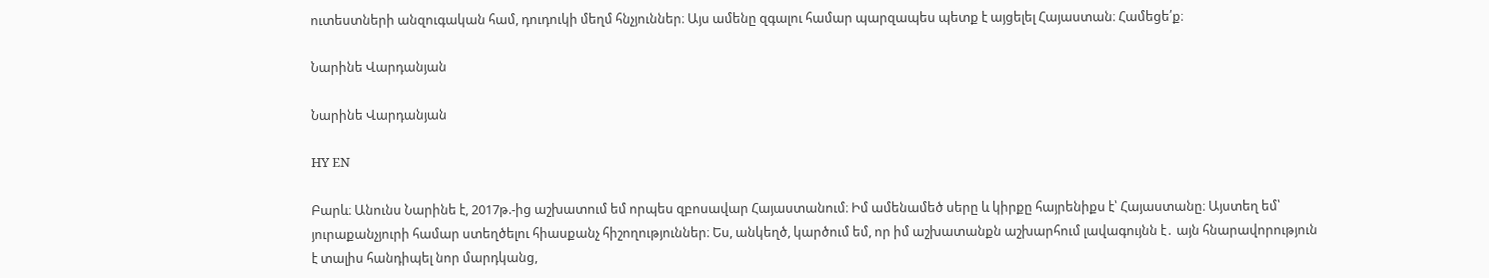ուտեստների անզուգական համ, դուդուկի մեղմ հնչյուններ։ Այս ամենը զգալու համար պարզապես պետք է այցելել Հայաստան։ Համեցե՛ք։

Նարինե Վարդանյան

Նարինե Վարդանյան

HY EN

Բարև։ Անունս Նարինե է, 2017թ.-ից աշխատում եմ որպես զբոսավար Հայաստանում։ Իմ ամենամեծ սերը և կիրքը հայրենիքս է՝ Հայաստանը։ Այստեղ եմ՝ յուրաքանչյուրի համար ստեղծելու հիասքանչ հիշողություններ։ Ես, անկեղծ, կարծում եմ, որ իմ աշխատանքն աշխարհում լավագույնն է․ այն հնարավորություն է տալիս հանդիպել նոր մարդկանց,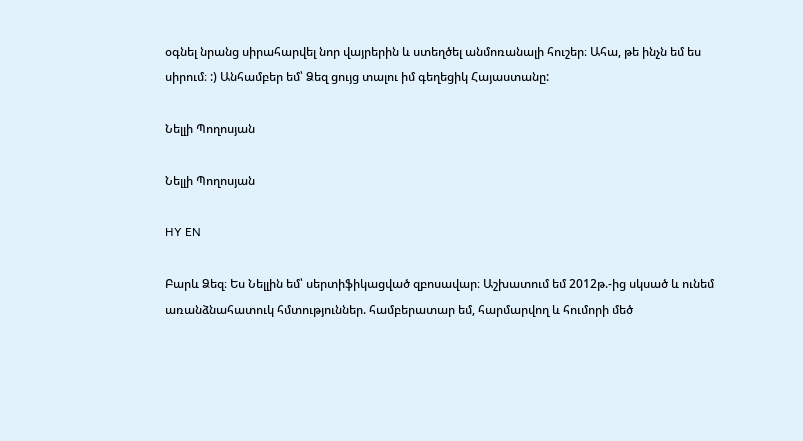օգնել նրանց սիրահարվել նոր վայրերին և ստեղծել անմոռանալի հուշեր։ Ահա, թե ինչն եմ ես սիրում։ :) Անհամբեր եմ՝ Ձեզ ցույց տալու իմ գեղեցիկ Հայաստանը:

Նելլի Պողոսյան

Նելլի Պողոսյան

HY EN

Բարև Ձեզ։ Ես Նելլին եմ՝ սերտիֆիկացված զբոսավար։ Աշխատում եմ 2012թ.-ից սկսած և ունեմ առանձնահատուկ հմտություններ. համբերատար եմ, հարմարվող և հումորի մեծ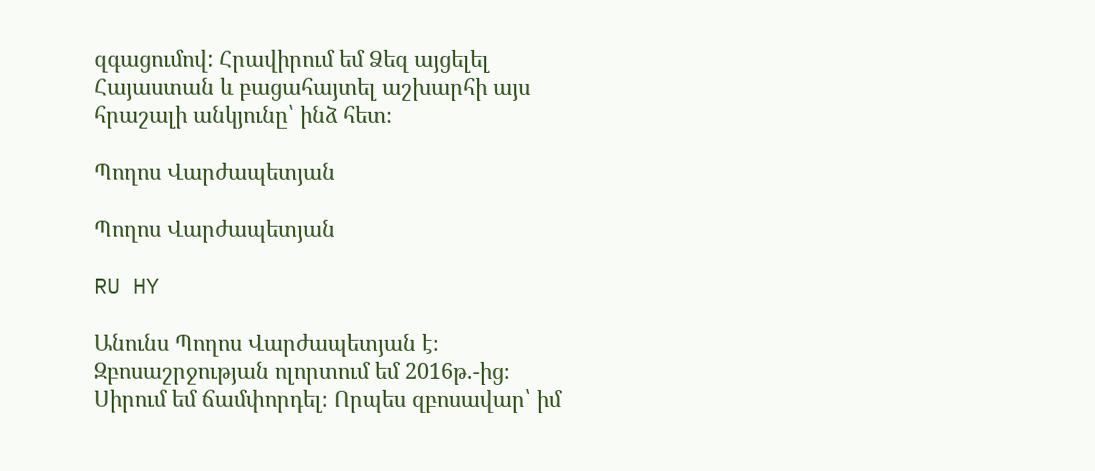զգացումով: Հրավիրում եմ Ձեզ այցելել Հայաստան և բացահայտել աշխարհի այս հրաշալի անկյունը՝ ինձ հետ։

Պողոս Վարժապետյան

Պողոս Վարժապետյան

RU HY

Անունս Պողոս Վարժապետյան է։ Զբոսաշրջության ոլորտում եմ 2016թ.-ից։ Սիրում եմ ճամփորդել։ Որպես զբոսավար՝ իմ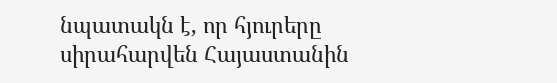նպատակն է, որ հյուրերը սիրահարվեն Հայաստանին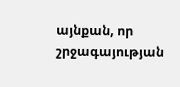այնքան, որ շրջագայության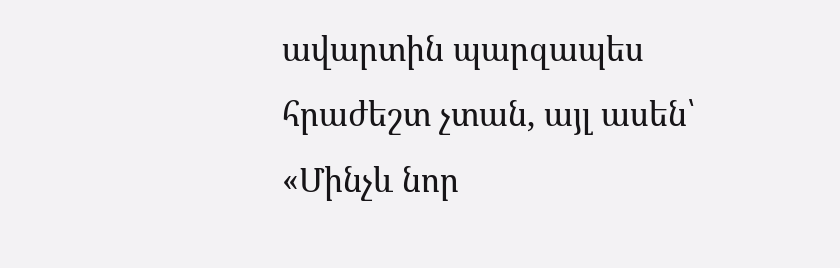ավարտին պարզապես հրաժեշտ չտան, այլ ասեն՝ «Մինչև նոր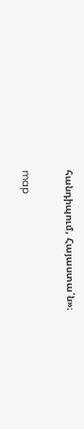հանդիպում, Հայաստա՛ն»։

map